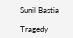Sunil Bastia

Tragedy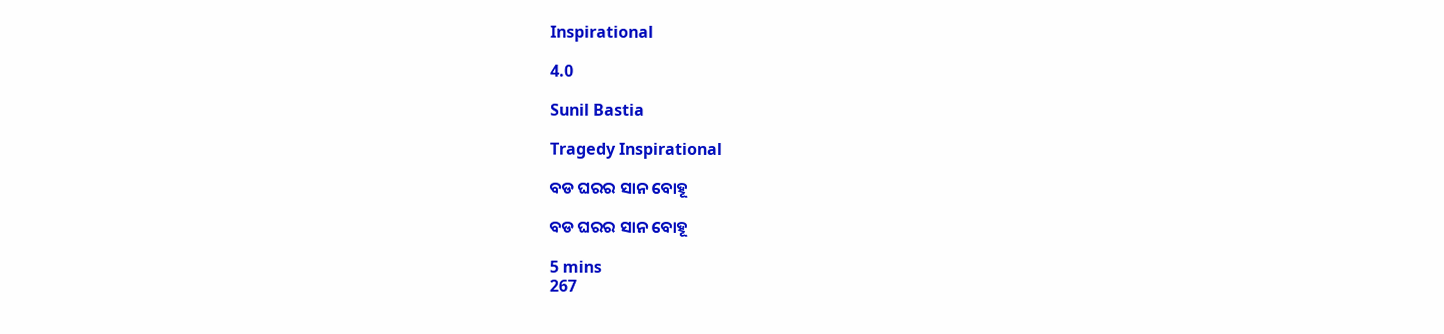Inspirational

4.0

Sunil Bastia

Tragedy Inspirational

ବଡ ଘରର ସାନ ବୋହୂ

ବଡ ଘରର ସାନ ବୋହୂ

5 mins
267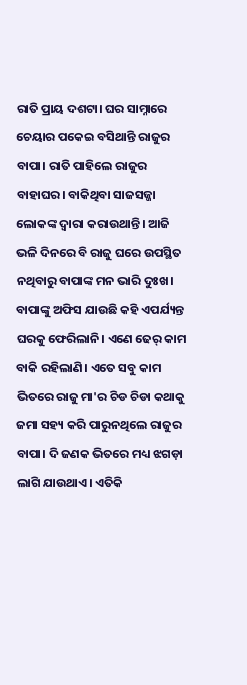ରାତି ପ୍ରାୟ ଦଶଟା। ଘର ସାମ୍ନାରେ ଚେୟାର ପକେଇ ବସିଥାନ୍ତି ରାଜୁର ବାପା। ରାତି ପାହିଲେ ରାଜୁର ବାହାଘର। ବାକିଥିବା ସାଜସଜ୍ଜା ଲୋକଙ୍କ ଦ୍ଵାରା କରାଉଥାନ୍ତି। ଆଜି ଭଳି ଦିନରେ ବି ରାଜୁ ଘରେ ଉପସ୍ଥିତ ନଥିବାରୁ ବାପାଙ୍କ ମନ ଭାରି ଦୁଃଖ। ବାପାଙ୍କୁ ଅଫିସ ଯାଉଛି କହି ଏପର୍ଯ୍ୟନ୍ତ ଘରକୁ ଫେରିଲାନି। ଏଣେ ଢେର୍ କାମ ବାକି ରହିଲାଣି। ଏତେ ସବୁ କାମ ଭିତରେ ରାଜୁ ମା'ର ଚିଡ ଚିଡା କଥାକୁ ଜମା ସହ୍ୟ କରି ପାରୁନଥିଲେ ରାଜୁର ବାପା। ଦି ଜଣକ ଭିତରେ ମଧ୍ୟ ଝଗଡ଼ା ଲାଗି ଯାଉଥାଏ। ଏତିକି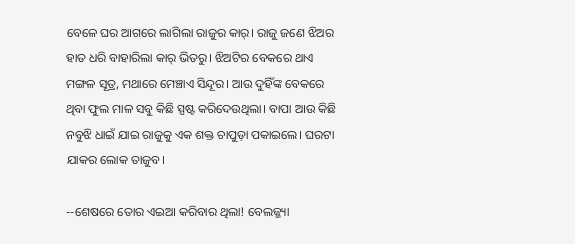ବେଳେ ଘର ଆଗରେ ଲାଗିଲା ରାଜୁର କାର୍। ରାଜୁ ଜଣେ ଝିଅର ହାତ ଧରି ବାହାରିଲା କାର୍ ଭିତରୁ। ଝିଅଟିର ବେକରେ ଥାଏ ମଙ୍ଗଳ ସୂତ୍ର, ମଥାରେ ମେଞ୍ଚାଏ ସିନ୍ଦୂର। ଆଉ ଦୁହିଁଙ୍କ ବେକରେ ଥିବା ଫୁଲ ମାଳ ସବୁ କିଛି ସ୍ପଷ୍ଟ କରିଦେଉଥିଲା। ବାପା ଆଉ କିଛି ନବୁଝି ଧାଇଁ ଯାଇ ରାଜୁକୁ ଏକ ଶକ୍ତ ଚାପୁଡ଼ା ପକାଇଲେ। ଘରଟା ଯାକର ଲୋକ ତାଜୁବ।

--ଶେଷରେ ତୋର ଏଇଆ କରିବାର ଥିଲା! ବେଲଜ୍ଜ୍ୟା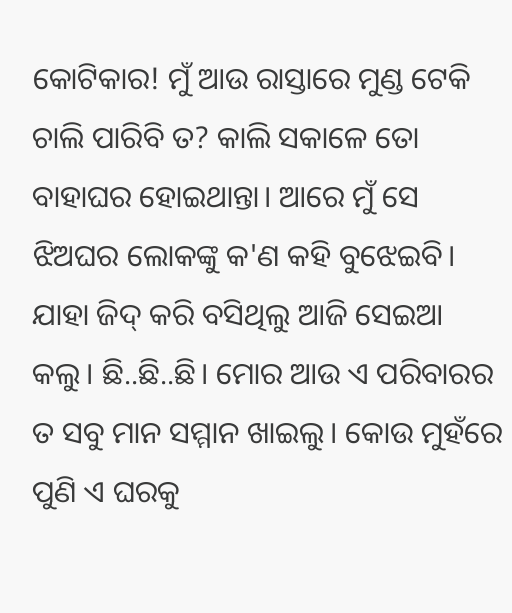କୋଟିକାର! ମୁଁ ଆଉ ରାସ୍ତାରେ ମୁଣ୍ଡ ଟେକି ଚାଲି ପାରିବି ତ? କାଲି ସକାଳେ ତୋ ବାହାଘର ହୋଇଥାନ୍ତା। ଆରେ ମୁଁ ସେ ଝିଅଘର ଲୋକଙ୍କୁ କ'ଣ କହି ବୁଝେଇବି। ଯାହା ଜିଦ୍ କରି ବସିଥିଲୁ ଆଜି ସେଇଆ କଲୁ। ଛି..ଛି..ଛି। ମୋର ଆଉ ଏ ପରିବାରର ତ ସବୁ ମାନ ସମ୍ମାନ ଖାଇଲୁ। କୋଉ ମୁହଁରେ ପୁଣି ଏ ଘରକୁ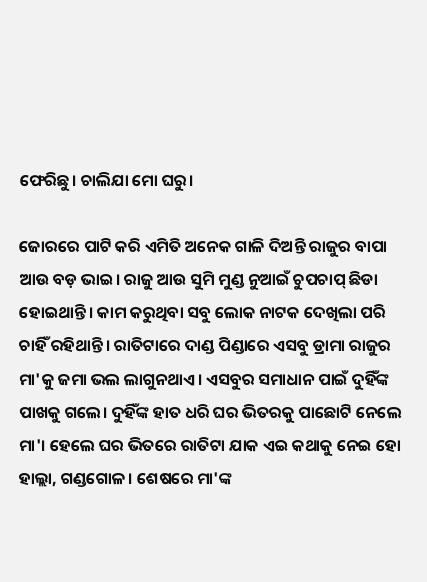ଫେରିଛୁ। ଚାଲିଯା ମୋ ଘରୁ।

ଜୋରରେ ପାଟି କରି ଏମିତି ଅନେକ ଗାଳି ଦିଅନ୍ତି ରାଜୁର ବାପା ଆଉ ବଡ଼ ଭାଇ। ରାଜୁ ଆଉ ସୁମି ମୁଣ୍ଡ ନୁଆଇଁ ଚୁପଚାପ୍ ଛିଡା ହୋଇଥାନ୍ତି। କାମ କରୁଥିବା ସବୁ ଲୋକ ନାଟକ ଦେଖିଲା ପରି ଚାହିଁ ରହିଥାନ୍ତି। ରାତିଟାରେ ଦାଣ୍ଡ ପିଣ୍ଡାରେ ଏସବୁ ଡ୍ରାମା ରାଜୁର ମା'କୁ ଜମା ଭଲ ଲାଗୁନଥାଏ। ଏସବୁର ସମାଧାନ ପାଇଁ ଦୁହିଁଙ୍କ ପାଖକୁ ଗଲେ। ଦୁହିଁଙ୍କ ହାତ ଧରି ଘର ଭିତରକୁ ପାଛୋଟି ନେଲେ ମା'। ହେଲେ ଘର ଭିତରେ ରାତିଟା ଯାକ ଏଇ କଥାକୁ ନେଇ ହୋ ହାଲ୍ଲା, ଗଣ୍ଡଗୋଳ। ଶେଷରେ ମା'ଙ୍କ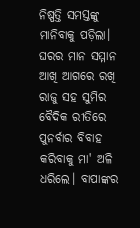ନିଷ୍ପତ୍ତି ସମସ୍ତଙ୍କୁ ମାନିବାକୁ ପଡ଼ିଲା। ଘରର ମାନ ସମ୍ମାନ ଆଖି ଆଗରେ ରଖି ରାଜୁ ସହ ସୁମିର ବୈଦିକ ରୀତିରେ ପୁନର୍ବାର ବିବାହ କରିବାକୁ ମା' ଅଳି ଧରିଲେ। ବାପାଙ୍କର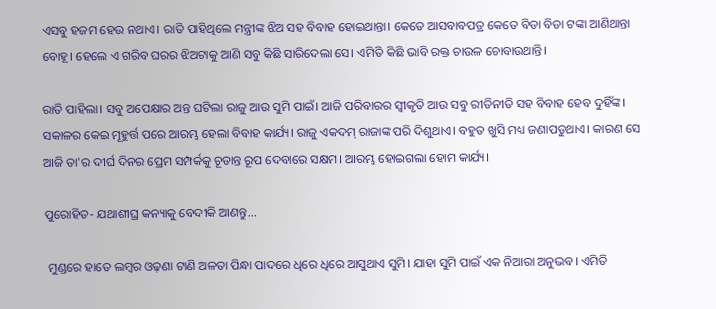ଏସବୁ ହଜମ ହେଉ ନଥାଏ। ରାତି ପାହିଥିଲେ ମନ୍ତ୍ରୀଙ୍କ ଝିଅ ସହ ବିବାହ ହୋଇଥାନ୍ତା। କେତେ ଆସବାବପତ୍ର କେତେ ବିଡା ବିଡା ଟଙ୍କା ଆଣିଥାନ୍ତା ବୋହୂ। ହେଲେ ଏ ଗରିବ ଘରର ଝିଅଟାକୁ ଆଣି ସବୁ କିଛି ସାରିଦେଲା ସେ। ଏମିତି କିଛି ଭାବି ରକ୍ତ ଚାଉଳ ଚୋବାଉଥାନ୍ତି।

ରାତି ପାହିଲା। ସବୁ ଅପେକ୍ଷାର ଅନ୍ତ ଘଟିଲା ରାଜୁ ଆଉ ସୁମି ପାଇଁ। ଆଜି ପରିବାରର ସ୍ବୀକୃତି ଆଉ ସବୁ ରୀତିନୀତି ସହ ବିବାହ ହେବ ଦୁହିଁଙ୍କ। ସକାଳର କେଇ ମୂହୁର୍ତ୍ତ ପରେ ଆରମ୍ଭ ହେଲା ବିବାହ କାର୍ଯ୍ୟ। ରାଜୁ ଏକଦମ୍ ରାଜାଙ୍କ ପରି ଦିଶୁଥାଏ। ବହୁତ ଖୁସି ମଧ୍ୟ ଜଣାପଡୁଥାଏ। କାରଣ ସେ ଆଜି ତା'ର ଦୀର୍ଘ ଦିନର ପ୍ରେମ ସମ୍ପର୍କକୁ ଚୂଡାନ୍ତ ରୂପ ଦେବାରେ ସକ୍ଷମ। ଆରମ୍ଭ ହୋଇଗଲା ହୋମ କାର୍ଯ୍ୟ।

ପୁରୋହିତ- ଯଥାଶୀଘ୍ର କନ୍ୟାକୁ ବେଦୀକି ଆଣନ୍ତୁ...

 ମୁଣ୍ଡରେ ହାତେ ଲମ୍ବର ଓଢ଼ଣା ଟାଣି ଅଳତା ପିନ୍ଧା ପାଦରେ ଧିରେ ଧିରେ ଆସୁଥାଏ ସୁମି। ଯାହା ସୁମି ପାଇଁ ଏକ ନିଆରା ଅନୁଭବ। ଏମିତି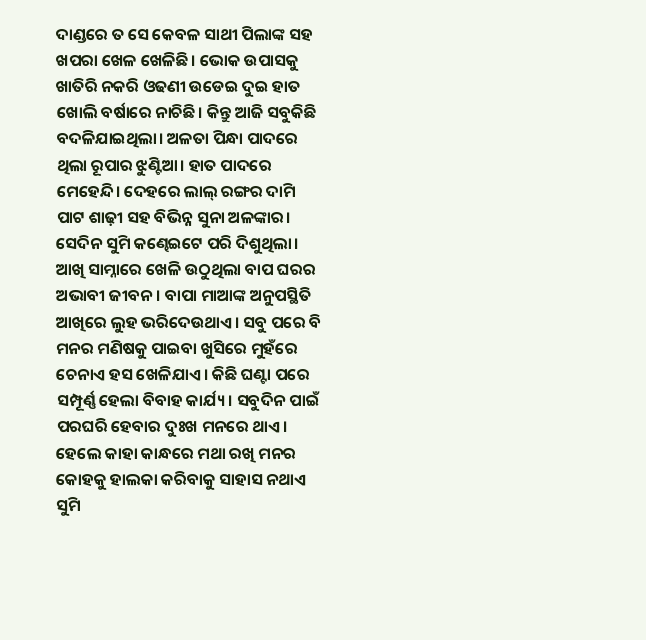ଦାଣ୍ଡରେ ତ ସେ କେବଳ ସାଥୀ ପିଲାଙ୍କ ସହ ଖପରା ଖେଳ ଖେଳିଛି। ଭୋକ ଉପାସକୁ ଖାତିରି ନକରି ଓଢଣୀ ଉଡେଇ ଦୁଇ ହାତ ଖୋଲି ବର୍ଷାରେ ନାଚିଛି। କିନ୍ତୁ ଆଜି ସବୁକିଛି ବଦଳିଯାଇଥିଲା। ଅଳତା ପିନ୍ଧା ପାଦରେ ଥିଲା ରୂପାର ଝୁଣ୍ଟିଆ। ହାତ ପାଦରେ ମେହେନ୍ଦି। ଦେହରେ ଲାଲ୍ ରଙ୍ଗର ଦାମି ପାଟ ଶାଢ଼ୀ ସହ ବିଭିନ୍ନ ସୁନା ଅଳଙ୍କାର। ସେଦିନ ସୁମି କଣ୍ଢେଇଟେ ପରି ଦିଶୁଥିଲା। ଆଖି ସାମ୍ନାରେ ଖେଳି ଉଠୁଥିଲା ବାପ ଘରର ଅଭାବୀ ଜୀବନ। ବାପା ମାଆଙ୍କ ଅନୁପସ୍ଥିତି ଆଖିରେ ଲୁହ ଭରିଦେଉଥାଏ। ସବୁ ପରେ ବି ମନର ମଣିଷକୁ ପାଇବା ଖୁସିରେ ମୁହଁରେ ଚେନାଏ ହସ ଖେଳିଯାଏ। କିଛି ଘଣ୍ଟା ପରେ ସମ୍ପୂର୍ଣ୍ଣ ହେଲା ବିବାହ କାର୍ଯ୍ୟ। ସବୁଦିନ ପାଇଁ ପରଘରି ହେବାର ଦୁଃଖ ମନରେ ଥାଏ। ହେଲେ କାହା କାନ୍ଧରେ ମଥା ରଖି ମନର କୋହକୁ ହାଲକା କରିବାକୁ ସାହାସ ନଥାଏ ସୁମି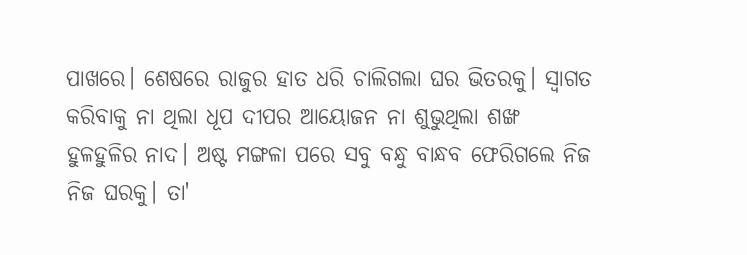ପାଖରେ। ଶେଷରେ ରାଜୁର ହାତ ଧରି ଚାଲିଗଲା ଘର ଭିତରକୁ। ସ୍ଵାଗତ କରିବାକୁ ନା ଥିଲା ଧୂପ ଦୀପର ଆୟୋଜନ ନା ଶୁଭୁଥିଲା ଶଙ୍ଖ ହୁଳହୁଳିର ନାଦ। ଅଷ୍ଟ ମଙ୍ଗଳା ପରେ ସବୁ ବନ୍ଧୁ ବାନ୍ଧବ ଫେରିଗଲେ ନିଜ ନିଜ ଘରକୁ। ତା'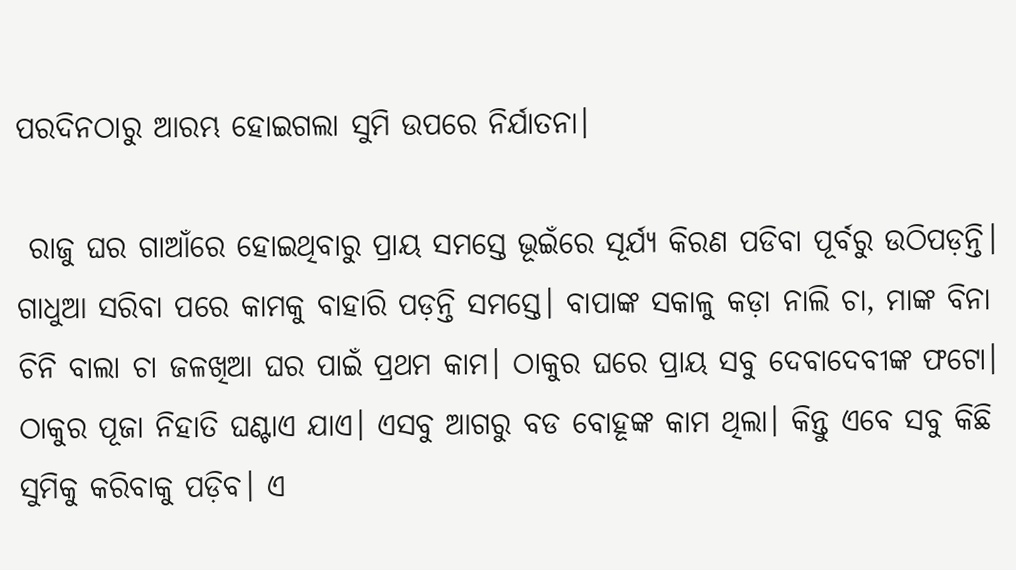ପରଦିନଠାରୁ ଆରମ୍ଭ ହୋଇଗଲା ସୁମି ଉପରେ ନିର୍ଯାତନା।

 ରାଜୁ ଘର ଗାଆଁରେ ହୋଇଥିବାରୁ ପ୍ରାୟ ସମସ୍ତେ ଭୂଇଁରେ ସୂର୍ଯ୍ୟ କିରଣ ପଡିବା ପୂର୍ବରୁ ଉଠିପଡ଼ନ୍ତି। ଗାଧୁଆ ସରିବା ପରେ କାମକୁ ବାହାରି ପଡ଼ନ୍ତି ସମସ୍ତେ। ବାପାଙ୍କ ସକାଳୁ କଡ଼ା ନାଲି ଚା, ମାଙ୍କ ବିନା ଚିନି ବାଲା ଚା ଜଳଖିଆ ଘର ପାଇଁ ପ୍ରଥମ କାମ। ଠାକୁର ଘରେ ପ୍ରାୟ ସବୁ ଦେବାଦେବୀଙ୍କ ଫଟୋ। ଠାକୁର ପୂଜା ନିହାତି ଘଣ୍ଟାଏ ଯାଏ। ଏସବୁ ଆଗରୁ ବଡ ବୋହୂଙ୍କ କାମ ଥିଲା। କିନ୍ତୁ ଏବେ ସବୁ କିଛି ସୁମିକୁ କରିବାକୁ ପଡ଼ିବ। ଏ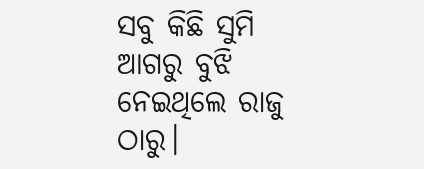ସବୁ କିଛି ସୁମି ଆଗରୁ ବୁଝି ନେଇଥିଲେ ରାଜୁ ଠାରୁ।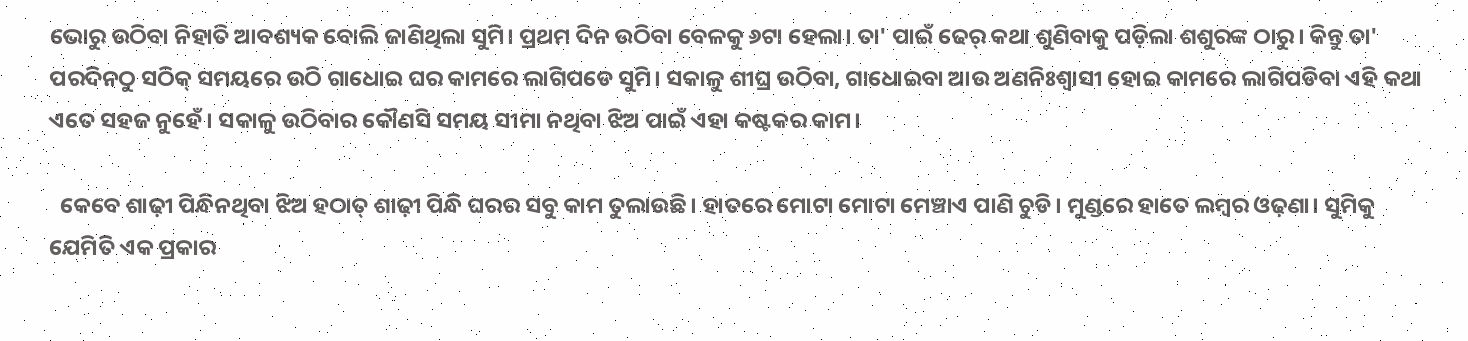ଭୋରୁ ଉଠିବା ନିହାତି ଆବଶ୍ୟକ ବୋଲି ଜାଣିଥିଲା ସୁମି। ପ୍ରଥମ ଦିନ ଉଠିବା ବେଳକୁ ୬ଟା ହେଲା। ତା' ପାଇଁ ଢେର୍ କଥା ଶୁଣିବାକୁ ପଡ଼ିଲା ଶଶୁରଙ୍କ ଠାରୁ। କିନ୍ତୁ ତା' ପରଦିନଠୁ ସଠିକ୍ ସମୟରେ ଉଠି ଗାଧୋଇ ଘର କାମରେ ଲାଗିପଡେ ସୁମି। ସକାଳୁ ଶୀଘ୍ର ଉଠିବା, ଗାଧୋଇବା ଆଉ ଅଣନିଃଶ୍ବାସୀ ହୋଇ କାମରେ ଲାଗିପଡିବା ଏହି କଥା ଏତେ ସହଜ ନୁହେଁ। ସକାଳୁ ଉଠିବାର କୌଣସି ସମୟ ସୀମା ନଥିବା ଝିଅ ପାଇଁ ଏହା କଷ୍ଟକର କାମ।

  କେବେ ଶାଢ଼ୀ ପିନ୍ଧିନଥିବା ଝିଅ ହଠାତ୍ ଶାଢ଼ୀ ପିନ୍ଧି ଘରର ସବୁ କାମ ତୁଲାଉଛି। ହାତରେ ମୋଟା ମୋଟା ମେଞ୍ଚାଏ ପାଣି ଚୁଡି। ମୁଣ୍ଡରେ ହାତେ ଲମ୍ବର ଓଢ଼ଣା। ସୁମିକୁ ଯେମିତି ଏକ ପ୍ରକାର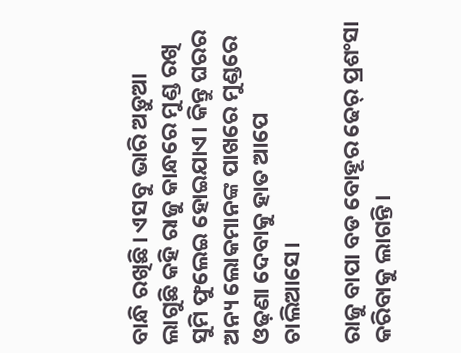ବାନ୍ଧି ରଖିଛି। ଏସବୁ ଭାରି ଅଡ଼ୁଆ ଲାଗୁଛି କହି ରାଜୁ କାନ୍ଧରେ ମୁଣ୍ଡ ରଖି ସୁମି ଫୁଲେଇ ହୋଇଯାଏ। କିନ୍ତୁ ଘରର ଅନ୍ୟ ଲୋକମାନଙ୍କ ପାଖରେ ମୁଣ୍ଡରେ ଓଢ଼ଣା ଦେବାକୁ ହାତ ଆପେ ଚାଲିଆସେ।

ରାଜୁ ବାପା ବଡ ବୋହୂର ଢେର୍ ପ୍ରଶଂସା କରିବାକୁ ଲାଗନ୍ତି।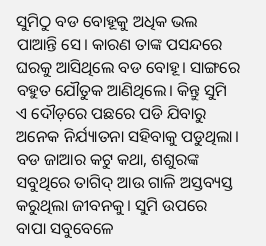ସୁମିଠୁ ବଡ ବୋହୂକୁ ଅଧିକ ଭଲ ପାଆନ୍ତି ସେ। କାରଣ ତାଙ୍କ ପସନ୍ଦରେ ଘରକୁ ଆସିଥିଲେ ବଡ ବୋହୂ। ସାଙ୍ଗରେ ବହୁତ ଯୌତୁକ ଆଣିଥିଲେ। କିନ୍ତୁ ସୁମି ଏ ଦୌଡ଼ରେ ପଛରେ ପଡି ଯିବାରୁ ଅନେକ ନିର୍ଯ୍ୟାତନା ସହିବାକୁ ପଡୁଥିଲା। ବଡ ଜାଆର କଟୁ କଥା, ଶଶୁରଙ୍କ ସବୁଥିରେ ତାଗିଦ୍ ଆଉ ଗାଳି ଅସ୍ତବ୍ୟସ୍ତ କରୁଥିଲା ଜୀବନକୁ। ସୁମି ଉପରେ ବାପା ସବୁବେଳେ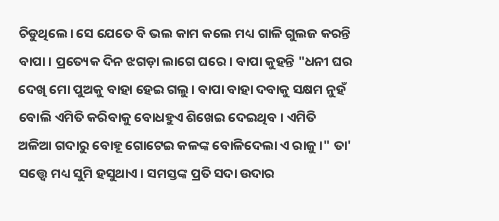ଚିଡୁଥିଲେ। ସେ ଯେତେ ବି ଭଲ କାମ କଲେ ମଧ୍ୟ ଗାଳି ଗୁଲଜ କରନ୍ତି ବାପା। ପ୍ରତ୍ୟେକ ଦିନ ଝଗଡ଼ା ଲାଗେ ଘରେ। ବାପା କୁହନ୍ତି "ଧନୀ ଘର ଦେଖି ମୋ ପୁଅକୁ ବାହା ହେଇ ଗଲୁ। ବାପା ବାହା ଦବାକୁ ସକ୍ଷମ ନୁହଁ ବୋଲି ଏମିତି କରିବାକୁ ବୋଧହୁଏ ଶିଖେଇ ଦେଇଥିବ। ଏମିତି ଅଳିଆ ଗଦାରୁ ବୋହୂ ଗୋଟେଇ କଳଙ୍କ ବୋଳିଦେଲା ଏ ରାଜୁ।" ତା' ସତ୍ତ୍ୱେ ମଧ୍ୟ ସୁମି ହସୁଥାଏ। ସମସ୍ତଙ୍କ ପ୍ରତି ସଦା ଉଦାର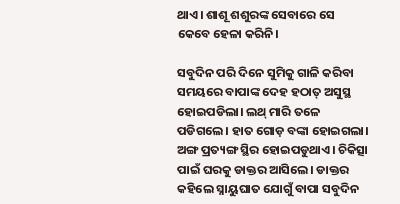ଥାଏ। ଶାଶୂ ଶଶୁରଙ୍କ ସେବାରେ ସେ କେବେ ହେଳା କରିନି।

ସବୁଦିନ ପରି ଦିନେ ସୁମିକୁ ଗାଳି କରିବା ସମୟରେ ବାପାଙ୍କ ଦେହ ହଠାତ୍ ଅସୁସ୍ଥ ହୋଇପଡିଲା। ଲଥ୍ ମାରି ତଳେ ପଡିଗଲେ। ହାତ ଗୋଡ଼ ବଙ୍କା ହୋଇଗଲା। ଅଙ୍ଗ ପ୍ରତ୍ୟଙ୍ଗ ସ୍ଥିର ହୋଇପଡୁଥାଏ। ଚିକିତ୍ସା ପାଇଁ ଘରକୁ ଡାକ୍ତର ଆସିଲେ। ଡାକ୍ତର କହିଲେ ସ୍ନାୟୁଘାତ ଯୋଗୁଁ ବାପା ସବୁଦିନ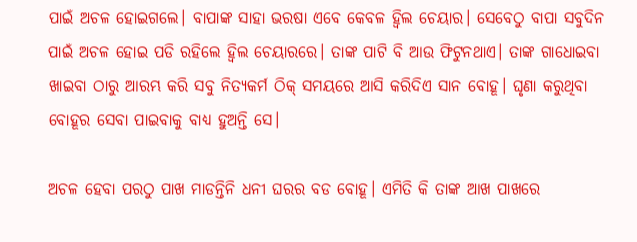ପାଇଁ ଅଚଳ ହୋଇଗଲେ। ବାପାଙ୍କ ସାହା ଭରଷା ଏବେ କେବଳ ହ୍ୱିଲ ଚେୟାର। ସେବେଠୁ ବାପା ସବୁଦିନ ପାଇଁ ଅଚଳ ହୋଇ ପଡି ରହିଲେ ହ୍ୱିଲ ଚେୟାରରେ। ତାଙ୍କ ପାଟି ବି ଆଉ ଫିଟୁନଥାଏ। ତାଙ୍କ ଗାଧୋଇବା ଖାଇବା ଠାରୁ ଆରମ୍ଭ କରି ସବୁ ନିତ୍ୟକର୍ମ ଠିକ୍ ସମୟରେ ଆସି କରିଦିଏ ସାନ ବୋହୂ। ଘୃଣା କରୁଥିବା ବୋହୂର ସେବା ପାଇବାକୁ ବାଧ୍ୟ ହୁଅନ୍ତି ସେ।

ଅଚଳ ହେବା ପରଠୁ ପାଖ ମାଡନ୍ତିନି ଧନୀ ଘରର ବଡ ବୋହୂ। ଏମିତି କି ତାଙ୍କ ଆଖ ପାଖରେ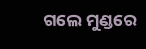ଗଲେ ମୁଣ୍ଡରେ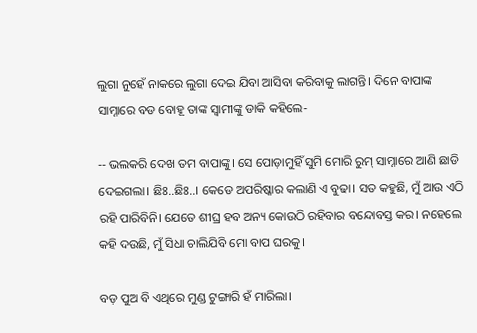ଲୁଗା ନୁହେଁ ନାକରେ ଲୁଗା ଦେଇ ଯିବା ଆସିବା କରିବାକୁ ଲାଗନ୍ତି। ଦିନେ ବାପାଙ୍କ ସାମ୍ନାରେ ବଡ ବୋହୂ ତାଙ୍କ ସ୍ଵାମୀଙ୍କୁ ଡାକି କହିଲେ-

-- ଭଲକରି ଦେଖ ତମ ବାପାଙ୍କୁ। ସେ ପୋଡ଼ାମୁହିଁ ସୁମି ମୋରି ରୁମ୍ ସାମ୍ନାରେ ଆଣି ଛାଡି ଦେଇଗଲା। ଛିଃ..ଛିଃ..। କେଡେ ଅପରିଷ୍କାର କଲାଣି ଏ ବୁଢା। ସତ କହୁଛି, ମୁଁ ଆଉ ଏଠି ରହି ପାରିବିନି। ଯେତେ ଶୀଘ୍ର ହବ ଅନ୍ୟ କୋଉଠି ରହିବାର ବନ୍ଦୋବସ୍ତ କର। ନହେଲେ କହି ଦଉଛି, ମୁଁ ସିଧା ଚାଲିଯିବି ମୋ ବାପ ଘରକୁ।

ବଡ଼ ପୁଅ ବି ଏଥିରେ ମୁଣ୍ଡ ଟୁଙ୍ଗାରି ହଁ ମାରିଲା।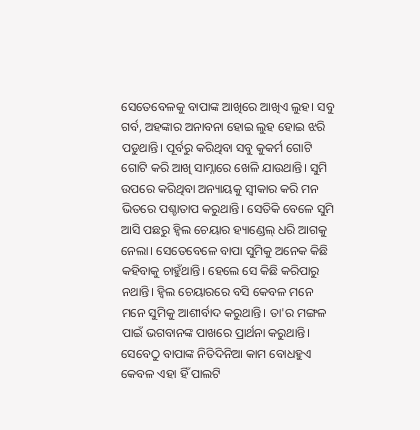ସେତେବେଳକୁ ବାପାଙ୍କ ଆଖିରେ ଆଖିଏ ଲୁହ। ସବୁ ଗର୍ବ, ଅହଙ୍କାର ଅନାବନା ହୋଇ ଲୁହ ହୋଇ ଝରି ପଡୁଥାନ୍ତି। ପୂର୍ବରୁ କରିଥିବା ସବୁ କୁକର୍ମ ଗୋଟି ଗୋଟି କରି ଆଖି ସାମ୍ନାରେ ଖେଳି ଯାଉଥାନ୍ତି। ସୁମି ଉପରେ କରିଥିବା ଅନ୍ୟାୟକୁ ସ୍ଵୀକାର କରି ମନ ଭିତରେ ପଶ୍ଚାତାପ କରୁଥାନ୍ତି। ସେତିକି ବେଳେ ସୁମି ଆସି ପଛରୁ ହ୍ୱିଲ ଚେୟାର ହ୍ୟାଣ୍ଡେଲ୍ ଧରି ଆଗକୁ ନେଲା। ସେତେବେଳେ ବାପା ସୁମିକୁ ଅନେକ କିଛି କହିବାକୁ ଚାହୁଁଥାନ୍ତି। ହେଲେ ସେ କିଛି କରିପାରୁ ନଥାନ୍ତି। ହ୍ୱିଲ ଚେୟାରରେ ବସି କେବଳ ମନେ ମନେ ସୁମିକୁ ଆଶୀର୍ବାଦ କରୁଥାନ୍ତି। ତା'ର ମଙ୍ଗଳ ପାଇଁ ଭଗବାନଙ୍କ ପାଖରେ ପ୍ରାର୍ଥନା କରୁଥାନ୍ତି। ସେବେଠୁ ବାପାଙ୍କ ନିତିଦିନିଆ କାମ ବୋଧହୁଏ କେବଳ ଏହା ହିଁ ପାଲଟି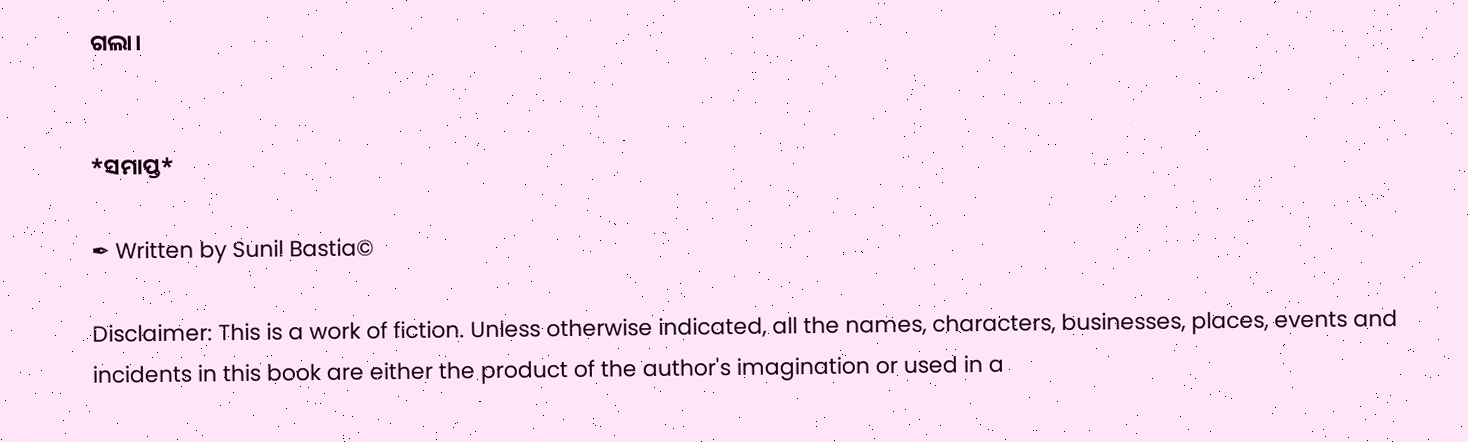ଗଲା।


*ସମାପ୍ତ*

✒ Written by Sunil Bastia©

Disclaimer: This is a work of fiction. Unless otherwise indicated, all the names, characters, businesses, places, events and incidents in this book are either the product of the author's imagination or used in a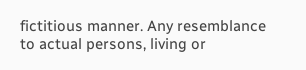fictitious manner. Any resemblance to actual persons, living or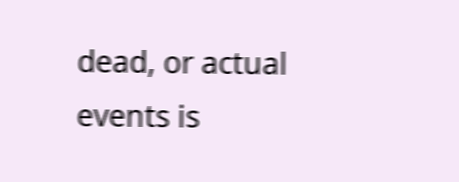dead, or actual events is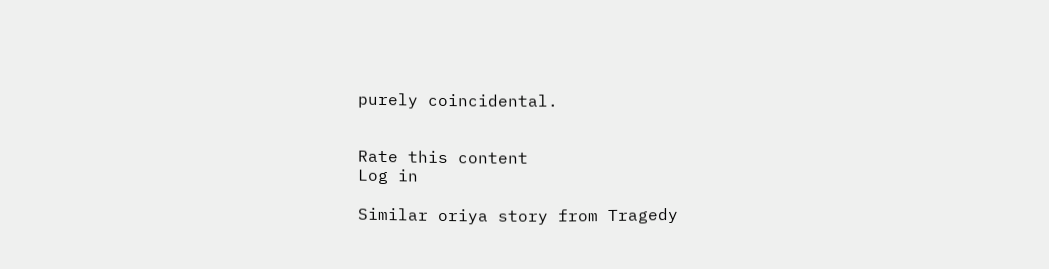purely coincidental.


Rate this content
Log in

Similar oriya story from Tragedy